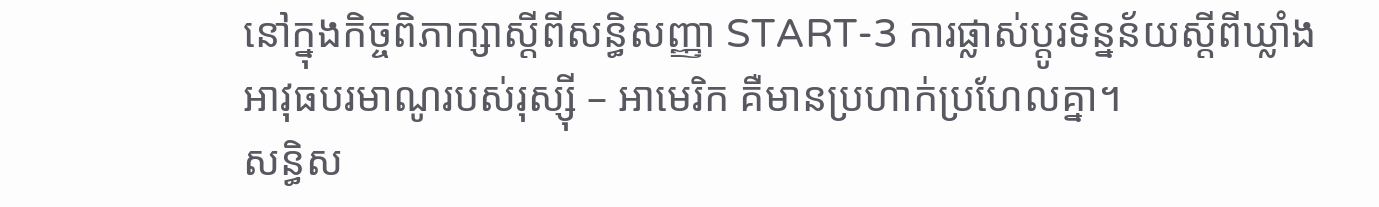នៅក្នុងកិច្ចពិភាក្សាស្តីពីសន្ធិសញ្ញា START-3 ការផ្លាស់ប្តូរទិន្នន័យស្តីពីឃ្លាំងអាវុធបរមាណូរបស់រុស្ស៊ី – អាមេរិក គឺមានប្រហាក់ប្រហែលគ្នា។
សន្ធិស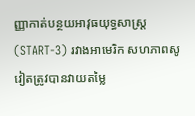ញ្ញាកាត់បន្ថយអាវុធយុទ្ធសាស្ត្រ (START-3) រវាងអាមេរិក សហភាពសូវៀតត្រូវបានវាយតម្លៃ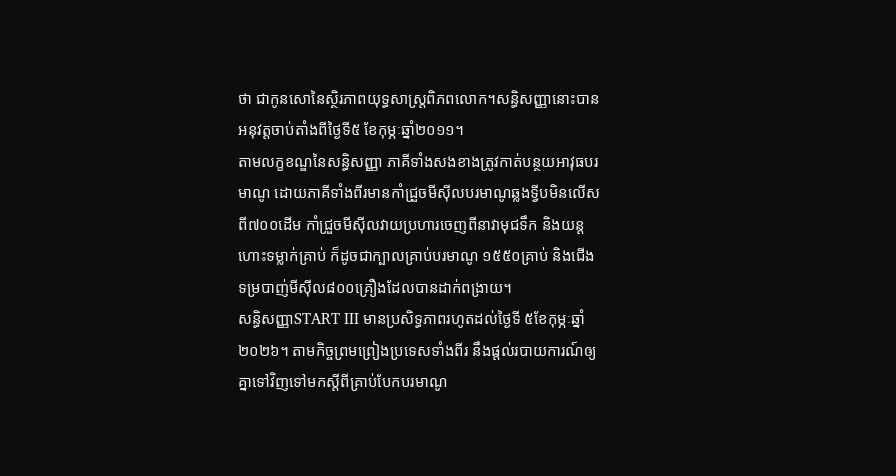ថា ជាកូនសោនៃស្ថិរភាពយុទ្ធសាស្ត្រពិភពលោក។សន្ធិសញ្ញានោះបានអនុវត្តចាប់តាំងពីថ្ងៃទី៥ ខែកុម្ភៈឆ្នាំ២០១១។
តាមលក្ខខណ្ឌនៃសន្ធិសញ្ញា ភាគីទាំងសងខាងត្រូវកាត់បន្ថយអាវុធបរមាណូ ដោយភាគីទាំងពីរមានកាំជ្រួចមីស៊ីលបរមាណូឆ្លងទ្វីបមិនលើសពី៧០០ដើម កាំជ្រួចមីស៊ីលវាយប្រហារចេញពីនាវាមុជទឹក និងយន្តហោះទម្លាក់គ្រាប់ ក៏ដូចជាក្បាលគ្រាប់បរមាណូ ១៥៥០គ្រាប់ និងជើងទម្របាញ់មីសុីល៨០០គ្រឿងដែលបានដាក់ពង្រាយ។
សន្ធិសញ្ញាSTART III មានប្រសិទ្ធភាពរហូតដល់ថ្ងៃទី ៥ខែកុម្ភៈឆ្នាំ២០២៦។ តាមកិច្ចព្រមព្រៀងប្រទេសទាំងពីរ នឹងផ្តល់របាយការណ៍ឲ្យគ្នាទៅវិញទៅមកស្តីពីគ្រាប់បែកបរមាណូ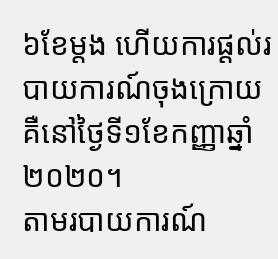៦ខែម្តង ហើយការផ្តល់របាយការណ៍ចុងក្រោយគឺនៅថ្ងៃទី១ខែកញ្ញាឆ្នាំ២០២០។
តាមរបាយការណ៍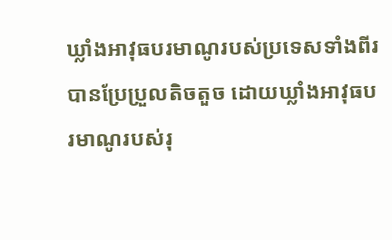ឃ្លាំងអាវុធបរមាណូរបស់ប្រទេសទាំងពីរបានប្រែប្រួលតិចតួច ដោយឃ្លាំងអាវុធបរមាណូរបស់រុ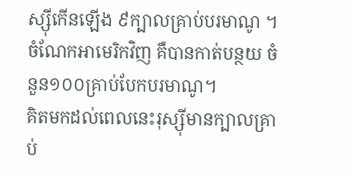ស្ស៊ីកើនឡើង ៩ក្បាលគ្រាប់បរមាណូ ។ ចំណែកអាមេរិកវិញ គឺបានកាត់បន្ថយ ចំនួន១០០គ្រាប់បែកបរមាណូ។
គិតមកដល់ពេលនេះរុស្ស៊ីមានក្បាលគ្រាប់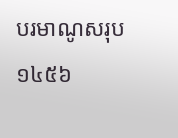បរមាណូសរុប ១៤៥៦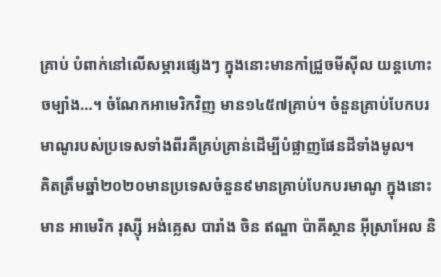គ្រាប់ បំពាក់នៅលើសម្ភារផ្សេងៗ ក្នុងនោះមានកាំជ្រួចមីស៊ីល យន្តហោះចម្បាំង…។ ចំណែកអាមេរិកវិញ មាន១៤៥៧គ្រាប់។ ចំនួនគ្រាប់បែកបរមាណូរបស់ប្រទេសទាំងពីរគឺគ្រប់គ្រាន់ដើម្បីបំផ្លាញផែនដីទាំងមូល។
គិតត្រឹមឆ្នាំ២០២០មានប្រទេសចំនួន៩មានគ្រាប់បែកបរមាណូ ក្នុងនោះមាន អាមេរិក រុស្ស៊ី អង់គ្លេស បារាំង ចិន ឥណ្ឌា ប៉ាគីស្ថាន អុីស្រាអែល និ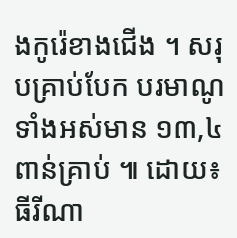ងកូរ៉េខាងជើង ។ សរុបគ្រាប់បែក បរមាណូទាំងអស់មាន ១៣,៤ពាន់គ្រាប់ ៕ ដោយ៖ ធីរីណា